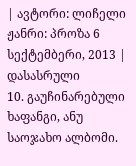| ავტორი: ლიჩელი ჟანრი: პროზა 6 სექტემბერი, 2013 |
დასასრული
10. გაუჩინარებული ხაფანგი, ანუ საოჯახო ალბომი.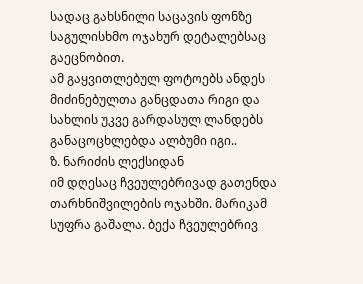სადაც გახსნილი საცავის ფონზე საგულისხმო ოჯახურ დეტალებსაც გაეცნობით.
ამ გაყვითლებულ ფოტოებს ანდეს მიძინებულთა განცდათა რიგი და სახლის უკვე გარდასულ ლანდებს განაცოცხლებდა ალბუმი იგი..
ზ. ნარიძის ლექსიდან
იმ დღესაც ჩვეულებრივად გათენდა თარხნიშვილების ოჯახში. მარიკამ სუფრა გაშალა. ბექა ჩვეულებრივ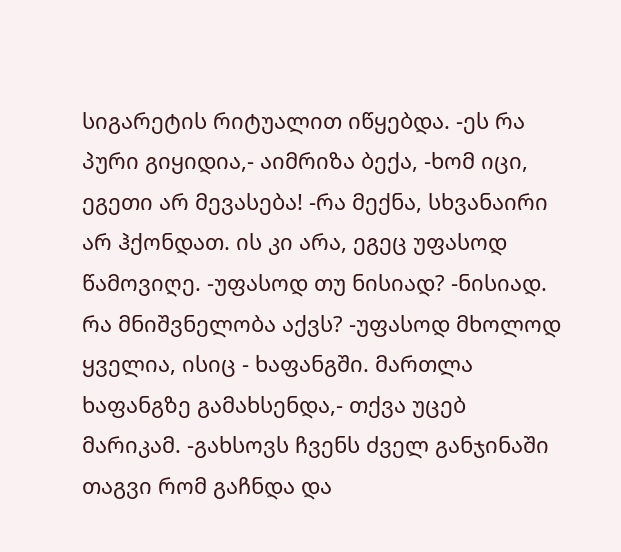სიგარეტის რიტუალით იწყებდა. -ეს რა პური გიყიდია,- აიმრიზა ბექა, -ხომ იცი, ეგეთი არ მევასება! -რა მექნა, სხვანაირი არ ჰქონდათ. ის კი არა, ეგეც უფასოდ წამოვიღე. -უფასოდ თუ ნისიად? -ნისიად. რა მნიშვნელობა აქვს? -უფასოდ მხოლოდ ყველია, ისიც - ხაფანგში. მართლა ხაფანგზე გამახსენდა,- თქვა უცებ მარიკამ. -გახსოვს ჩვენს ძველ განჯინაში თაგვი რომ გაჩნდა და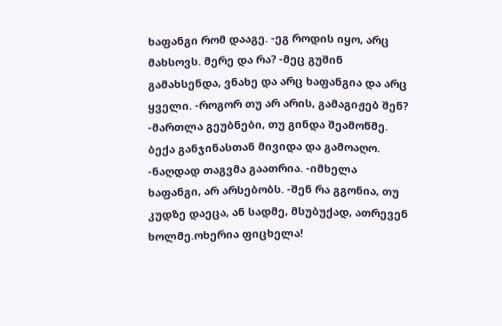ხაფანგი რომ დააგე. -ეგ როდის იყო, არც მახსოვს. მერე და რა? -მეც გუშინ გამახსენდა, ვნახე და არც ხაფანგია და არც ყველი. -როგორ თუ არ არის, გამაგიჟებ შენ? -მართლა გეუბნები, თუ გინდა შეამოწმე. ბექა განჯინასთან მივიდა და გამოაღო. -ნაღდად თაგვმა გაათრია. -იმხელა ხაფანგი, არ არსებობს. -შენ რა გგონია, თუ კუდზე დაეცა, ან სადმე, მსუბუქად, ათრევენ ხოლმე.ოხერია ფიცხელა!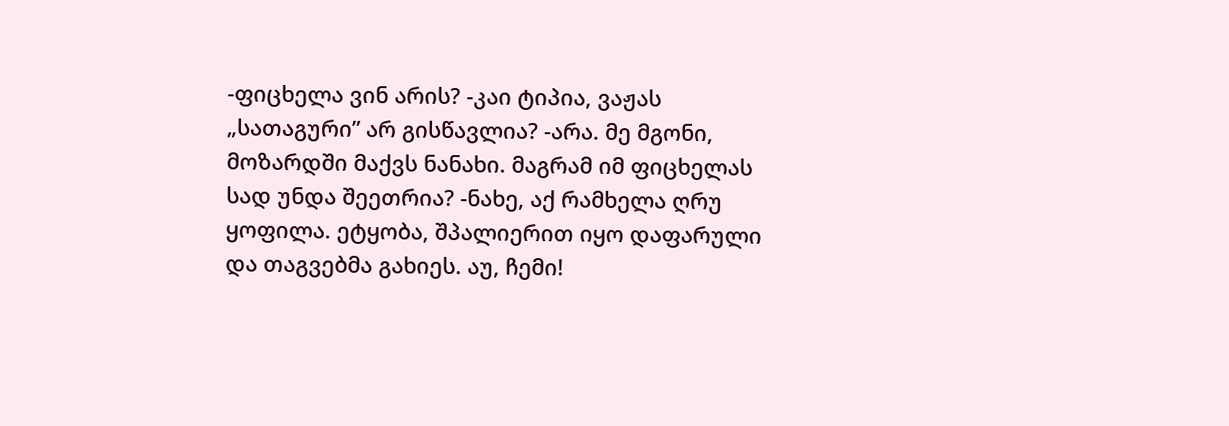-ფიცხელა ვინ არის? -კაი ტიპია, ვაჟას „სათაგური” არ გისწავლია? -არა. მე მგონი, მოზარდში მაქვს ნანახი. მაგრამ იმ ფიცხელას სად უნდა შეეთრია? -ნახე, აქ რამხელა ღრუ ყოფილა. ეტყობა, შპალიერით იყო დაფარული და თაგვებმა გახიეს. აუ, ჩემი!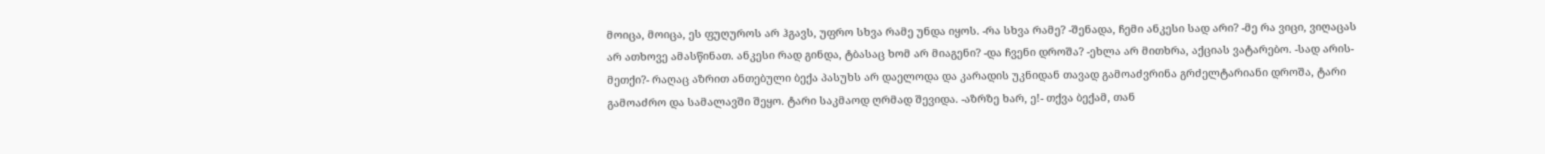მოიცა, მოიცა, ეს ფუღუროს არ ჰგავს, უფრო სხვა რამე უნდა იყოს. -რა სხვა რამე? -შენადა, ჩემი ანკესი სად არი? -მე რა ვიცი, ვიღაცას არ ათხოვე ამასწინათ. ანკესი რად გინდა, ტბასაც ხომ არ მიაგენი? -და ჩვენი დროშა? -ეხლა არ მითხრა, აქციას ვატარებო. -სად არის-მეთქი?- რაღაც აზრით ანთებული ბექა პასუხს არ დაელოდა და კარადის უკნიდან თავად გამოაძვრინა გრძელტარიანი დროშა, ტარი გამოაძრო და სამალავში შეყო. ტარი საკმაოდ ღრმად შევიდა. -აზრზე ხარ, ე!- თქვა ბექამ, თან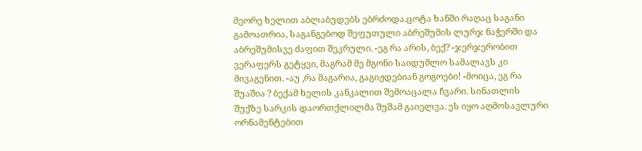მეორე ხელით აბლაბუდებს ებრძოდა.ცოტა ხანში რაღაც საგანი გამოათრია, საგანგებოდ შეფუთული აბრეშუმის ლურჯ ნაჭერში და აბრეშუმისვე ძაფით შეკრული. -ეგ რა არის, ბექ? -ჯერჯერობით ვერაფერს გეტყვი, მაგრამ მე მგონი საიდუმლო სამალავს კი მივაგენით. -აუ ,რა მაგარია, გაგიჟდებიან გოგოები! -მოიცა, ეგ რა შუაშია ? ბექამ ხელის კანკალით შემოაცალა ჩვარი. სინათლის შუქზე სარკის დაორთქლილმა შუშამ გაიელვა. ეს იყო აღმოსავლური ორნამენტებით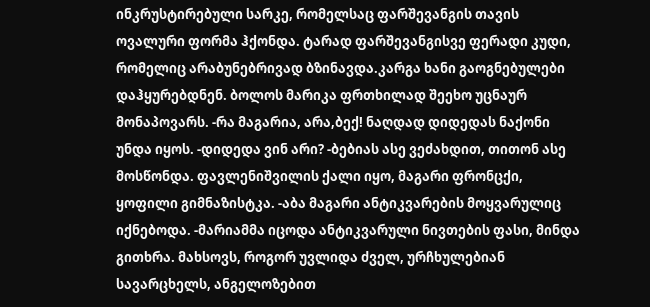ინკრუსტირებული სარკე, რომელსაც ფარშევანგის თავის ოვალური ფორმა ჰქონდა. ტარად ფარშევანგისვე ფერადი კუდი, რომელიც არაბუნებრივად ბზინავდა.კარგა ხანი გაოგნებულები დაჰყურებდნენ. ბოლოს მარიკა ფრთხილად შეეხო უცნაურ მონაპოვარს. -რა მაგარია, არა,ბექ! ნაღდად დიდედას ნაქონი უნდა იყოს. -დიდედა ვინ არი? -ბებიას ასე ვეძახდით, თითონ ასე მოსწონდა. ფავლენიშვილის ქალი იყო, მაგარი ფრონცქი, ყოფილი გიმნაზისტკა. -აბა მაგარი ანტიკვარების მოყვარულიც იქნებოდა. -მარიამმა იცოდა ანტიკვარული ნივთების ფასი, მინდა გითხრა. მახსოვს, როგორ უვლიდა ძველ, ურჩხულებიან სავარცხელს, ანგელოზებით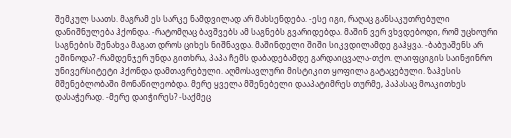შემკულ საათს. მაგრამ ეს სარკე ნამდვილად არ მახსენდება. -ესე იგი, რაღაც განსაკუთრებული დანიშნულება ჰქონდა. -რატომღაც ბავშვებს ამ საგნებს გვარიდებდა. მაშინ ვერ ვხვდებოდი, რომ უცხოური საგნების შენახვა მაგათ დროს ციხეს ნიშნავდა. მაშინდელი შიში სიკვდილამდე გაჰყვა. -ბაბუაშენს არ ეშინოდა? -რამდენჯერ უნდა გითხრა, პაპა ჩემს დაბადებამდე გარდაიცვალა-თქო. ლაიფციგის საინჟინრო უნივერსიტეტი ჰქონდა დამთავრებული. აღმოსავლური მისტიკით ყოფილა გატაცებული. ზაჰესის მშენებლობაში მონაწილეობდა. მერე ყველა მშენებელი დააპატიმრეს თურმე, პაპასაც მოაკითხეს დასაჭერად. -მერე დაიჭირეს? -საქმეც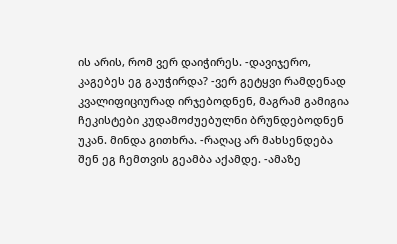ის არის, რომ ვერ დაიჭირეს. -დავიჯერო, კაგებეს ეგ გაუჭირდა? -ვერ გეტყვი რამდენად კვალიფიციურად ირჯებოდნენ, მაგრამ გამიგია ჩეკისტები კუდამოძუებულნი ბრუნდებოდნენ უკან. მინდა გითხრა. -რაღაც არ მახსენდება შენ ეგ ჩემთვის გეამბა აქამდე. -ამაზე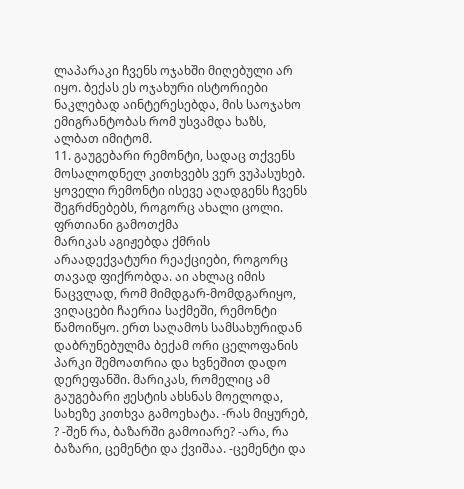ლაპარაკი ჩვენს ოჯახში მიღებული არ იყო. ბექას ეს ოჯახური ისტორიები ნაკლებად აინტერესებდა, მის საოჯახო ემიგრანტობას რომ უსვამდა ხაზს, ალბათ იმიტომ.
11. გაუგებარი რემონტი, სადაც თქვენს მოსალოდნელ კითხვებს ვერ ვუპასუხებ.
ყოველი რემონტი ისევე აღადგენს ჩვენს შეგრძნებებს, როგორც ახალი ცოლი.
ფრთიანი გამოთქმა
მარიკას აგიჟებდა ქმრის არაადექვატური რეაქციები, როგორც თავად ფიქრობდა. აი ახლაც იმის ნაცვლად, რომ მიმდგარ-მომდგარიყო, ვიღაცები ჩაერია საქმეში, რემონტი წამოიწყო. ერთ საღამოს სამსახურიდან დაბრუნებულმა ბექამ ორი ცელოფანის პარკი შემოათრია და ხვნეშით დადო დერეფანში. მარიკას, რომელიც ამ გაუგებარი ჟესტის ახსნას მოელოდა, სახეზე კითხვა გამოეხატა. -რას მიყურებ, ? -შენ რა, ბაზარში გამოიარე? -არა, რა ბაზარი, ცემენტი და ქვიშაა. -ცემენტი და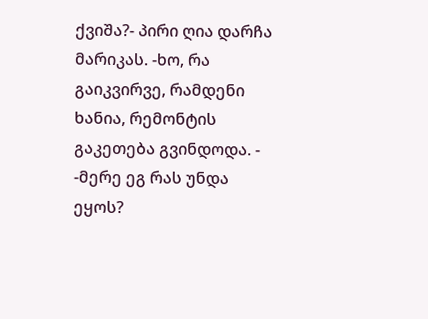ქვიშა?- პირი ღია დარჩა მარიკას. -ხო, რა გაიკვირვე, რამდენი ხანია, რემონტის გაკეთება გვინდოდა. - -მერე ეგ რას უნდა ეყოს?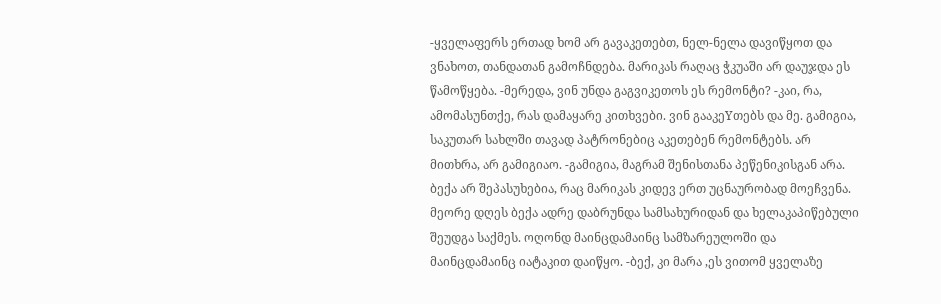-ყველაფერს ერთად ხომ არ გავაკეთებთ, ნელ-ნელა დავიწყოთ და ვნახოთ, თანდათან გამოჩნდება. მარიკას რაღაც ჭკუაში არ დაუჯდა ეს წამოწყება. -მერედა, ვინ უნდა გაგვიკეთოს ეს რემონტი? -კაი, რა, ამომასუნთქე, რას დამაყარე კითხვები. ვინ გააკეYთებს და მე. გამიგია, საკუთარ სახლში თავად პატრონებიც აკეთებენ რემონტებს. არ მითხრა, არ გამიგიაო. -გამიგია, მაგრამ შენისთანა პეწენიკისგან არა. ბექა არ შეპასუხებია, რაც მარიკას კიდევ ერთ უცნაურობად მოეჩვენა. მეორე დღეს ბექა ადრე დაბრუნდა სამსახურიდან და ხელაკაპიწებული შეუდგა საქმეს. ოღონდ მაინცდამაინც სამზარეულოში და მაინცდამაინც იატაკით დაიწყო. -ბექ, კი მარა ,ეს ვითომ ყველაზე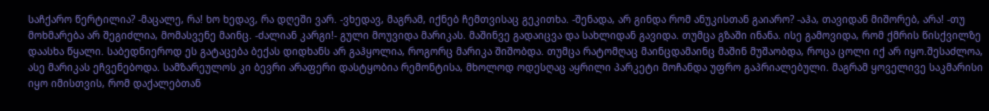საჩქარო წერტილია? -მაცალე, რა! ხო ხედავ, რა დღეში ვარ. -ვხედავ, მაგრამ, იქნებ ჩემთვისაც გეკითხა. -შენადა, არ გინდა რომ ანუკისთან გაიარო? -აჰა, თავიდან მიშორებ, არა! -თუ მოხმარება არ შეგიძლია, მომასვენე მაინც. -ძალიან კარგი!- გული მოუვიდა მარიკას. მაშინვე გადაიცვა და სახლიდან გავიდა. თუმცა გზაში ინანა. ისე გამოვიდა, რომ ქმრის წისქვილზე დაასხა წყალი. საბედნიეროდ ეს გატაცება ბექას დიდხანს არ გაჰყოლია, როგორც მარიკა შიშობდა. თუმცა რატომღაც მაინცდამაინც მაშინ მუშაობდა, როცა ცოლი იქ არ იყო.შესაძლოა, ასე მარიკას ეჩვენებოდა. სამზარეულოს კი ბევრი არაფერი დასტყობია რემონტისა, მხოლოდ ოდესღაც აყრილი პარკეტი მოჩანდა უფრო გაპრიალებული. მაგრამ ყოველივე საკმარისი იყო იმისთვის, რომ დაქალებთან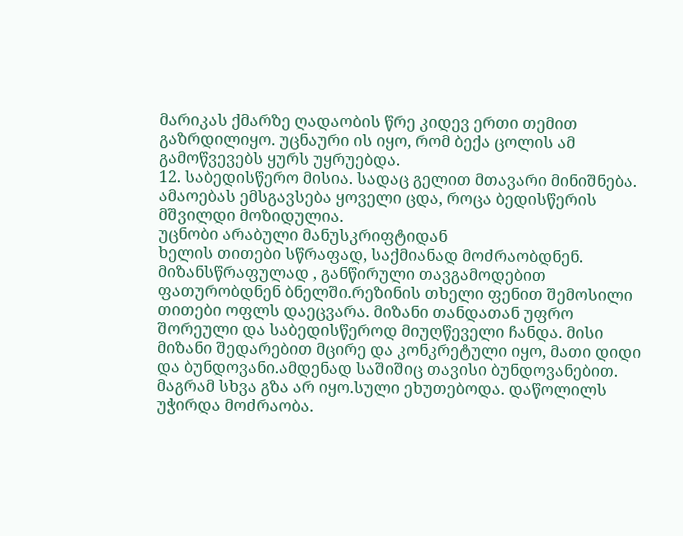მარიკას ქმარზე ღადაობის წრე კიდევ ერთი თემით გაზრდილიყო. უცნაური ის იყო, რომ ბექა ცოლის ამ გამოწვევებს ყურს უყრუებდა.
12. საბედისწერო მისია. სადაც გელით მთავარი მინიშნება.
ამაოებას ემსგავსება ყოველი ცდა, როცა ბედისწერის მშვილდი მოზიდულია.
უცნობი არაბული მანუსკრიფტიდან
ხელის თითები სწრაფად, საქმიანად მოძრაობდნენ. მიზანსწრაფულად , განწირული თავგამოდებით ფათურობდნენ ბნელში.რეზინის თხელი ფენით შემოსილი თითები ოფლს დაეცვარა. მიზანი თანდათან უფრო შორეული და საბედისწეროდ მიუღწეველი ჩანდა. მისი მიზანი შედარებით მცირე და კონკრეტული იყო, მათი დიდი და ბუნდოვანი.ამდენად საშიშიც თავისი ბუნდოვანებით. მაგრამ სხვა გზა არ იყო.სული ეხუთებოდა. დაწოლილს უჭირდა მოძრაობა.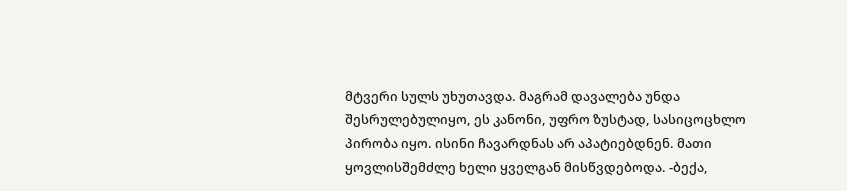მტვერი სულს უხუთავდა. მაგრამ დავალება უნდა შესრულებულიყო, ეს კანონი, უფრო ზუსტად, სასიცოცხლო პირობა იყო. ისინი ჩავარდნას არ აპატიებდნენ. მათი ყოვლისშემძლე ხელი ყველგან მისწვდებოდა. -ბექა,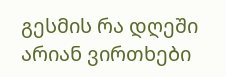გესმის რა დღეში არიან ვირთხები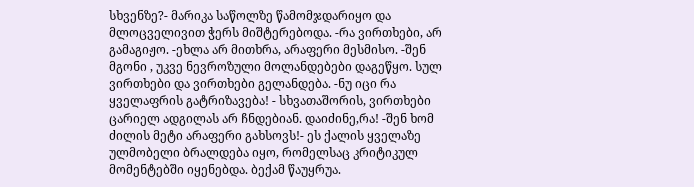სხვენზე?- მარიკა საწოლზე წამომჯდარიყო და მლოცველივით ჭერს მიშტერებოდა. -რა ვირთხები, არ გამაგიჟო. -ეხლა არ მითხრა, არაფერი მესმისო. -შენ მგონი , უკვე ნევროზული მოლანდებები დაგეწყო. სულ ვირთხები და ვირთხები გელანდება. -ნუ იცი რა ყველაფრის გატრიზავება! - სხვათაშორის, ვირთხები ცარიელ ადგილას არ ჩნდებიან. დაიძინე,რა! -შენ ხომ ძილის მეტი არაფერი გახსოვს!- ეს ქალის ყველაზე ულმობელი ბრალდება იყო, რომელსაც კრიტიკულ მომენტებში იყენებდა. ბექამ წაუყრუა.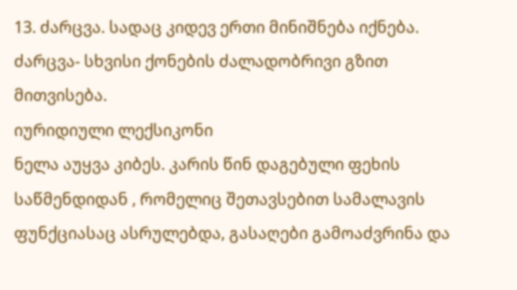13. ძარცვა. სადაც კიდევ ერთი მინიშნება იქნება.
ძარცვა- სხვისი ქონების ძალადობრივი გზით მითვისება.
იურიდიული ლექსიკონი
ნელა აუყვა კიბეს. კარის წინ დაგებული ფეხის საწმენდიდან , რომელიც შეთავსებით სამალავის ფუნქციასაც ასრულებდა, გასაღები გამოაძვრინა და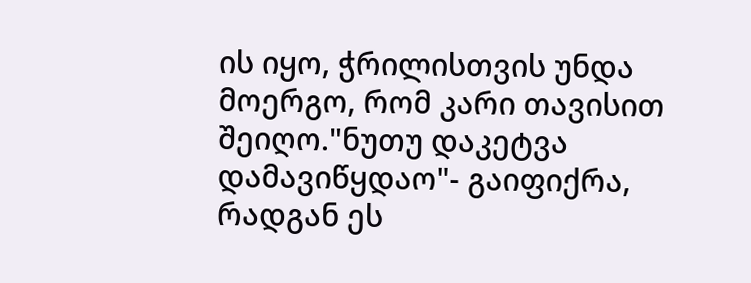ის იყო, ჭრილისთვის უნდა მოერგო, რომ კარი თავისით შეიღო."ნუთუ დაკეტვა დამავიწყდაო"- გაიფიქრა, რადგან ეს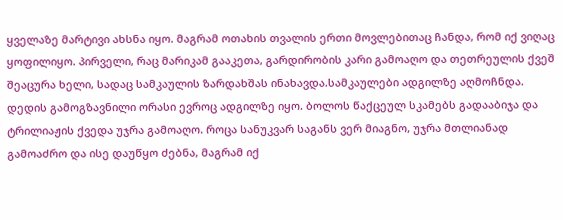ყველაზე მარტივი ახსნა იყო. მაგრამ ოთახის თვალის ერთი მოვლებითაც ჩანდა, რომ იქ ვიღაც ყოფილიყო. პირველი, რაც მარიკამ გააკეთა, გარდირობის კარი გამოაღო და თეთრეულის ქვეშ შეაცურა ხელი, სადაც სამკაულის ზარდახშას ინახავდა.სამკაულები ადგილზე აღმოჩნდა. დედის გამოგზავნილი ორასი ევროც ადგილზე იყო. ბოლოს წაქცეულ სკამებს გადააბიჯა და ტრილიაჟის ქვედა უჯრა გამოაღო. როცა სანუკვარ საგანს ვერ მიაგნო, უჯრა მთლიანად გამოაძრო და ისე დაუწყო ძებნა, მაგრამ იქ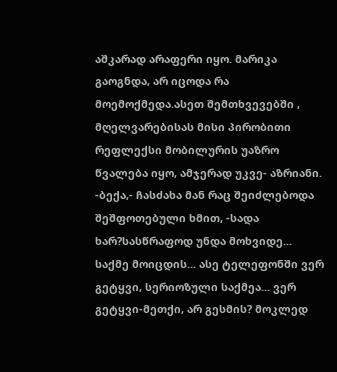აშკარად არაფერი იყო. მარიკა გაოგნდა, არ იცოდა რა მოემოქმედა.ასეთ შემთხვევებში , მღელვარებისას მისი პირობითი რეფლექსი მობილურის უაზრო წვალება იყო, ამჯერად უკვე- აზრიანი. -ბექა,- ჩასძახა მან რაც შეიძლებოდა შეშფოთებული ხმით, -სადა ხარ?სასწრაფოდ უნდა მოხვიდე... საქმე მოიცდის... ასე ტელეფონში ვერ გეტყვი, სერიოზული საქმეა... ვერ გეტყვი-მეთქი, არ გესმის? მოკლედ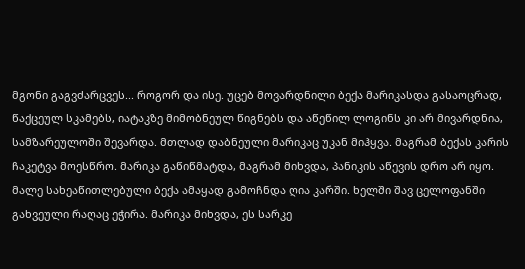მგონი გაგვძარცვეს... როგორ და ისე. უცებ მოვარდნილი ბექა მარიკასდა გასაოცრად, წაქცეულ სკამებს, იატაკზე მიმობნეულ წიგნებს და აწეწილ ლოგინს კი არ მივარდნია, სამზარეულოში შევარდა. მთლად დაბნეული მარიკაც უკან მიჰყვა. მაგრამ ბექას კარის ჩაკეტვა მოესწრო. მარიკა გაწიწმატდა, მაგრამ მიხვდა, პანიკის აწევის დრო არ იყო. მალე სახეაწითლებული ბექა ამაყად გამოჩნდა ღია კარში. ხელში შავ ცელოფანში გახვეული რაღაც ეჭირა. მარიკა მიხვდა, ეს სარკე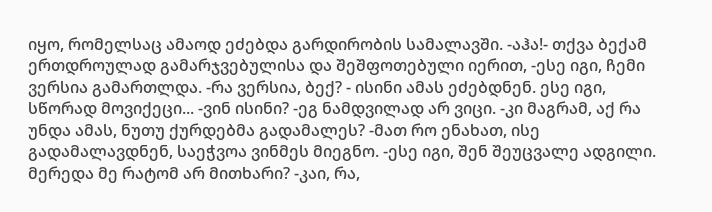იყო, რომელსაც ამაოდ ეძებდა გარდირობის სამალავში. -აჰა!- თქვა ბექამ ერთდროულად გამარჯვებულისა და შეშფოთებული იერით, -ესე იგი, ჩემი ვერსია გამართლდა. -რა ვერსია, ბექ? - ისინი ამას ეძებდნენ. ესე იგი, სწორად მოვიქეცი... -ვინ ისინი? -ეგ ნამდვილად არ ვიცი. -კი მაგრამ, აქ რა უნდა ამას, ნუთუ ქურდებმა გადამალეს? -მათ რო ენახათ, ისე გადამალავდნენ, საეჭვოა ვინმეს მიეგნო. -ესე იგი, შენ შეუცვალე ადგილი. მერედა მე რატომ არ მითხარი? -კაი, რა,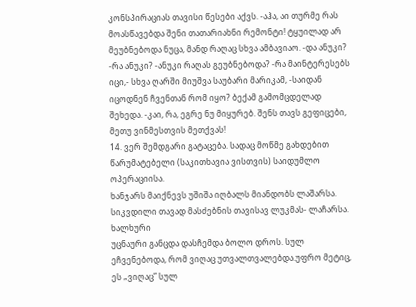კონსპირაციას თავისი წესები აქვს. -აჰა, აი თურმე რას მოასწავებდა შენი თათარიახნი რემონტი! ტყუილად არ მეუბნებოდა ნუცა, მანდ რაღაც სხვა ამბავიაო. -და ანუკი? -რა ანუკი? -ანუკი რაღას გეუბნებოდა? -რა მაინტერესებს იცი,- სხვა ღარში მიუშვა საუბარი მარიკამ, -საიდან იცოდნენ ჩვენთან რომ იყო? ბექამ გამომცდელად შეხედა. -კაი, რა, ეგრე ნუ მიყურებ. შენს თავს გეფიცები, მეთუ ვინმესთვის მეთქვას!
14. ვერ შემდგარი გატაცება. სადაც მოწმე გახდებით წარუმატებელი (საკითხავია ვისთვის) საიდუმლო ოპერაციისა.
ხანჯარს მაიქნევს უშიშა იღბალს მიანდობს ლაშარსა. სიკვდილი თავად მასძებნის თავისავ ლუკმას- ლაჩარსა.
ხალხური
უცნაური განცდა დასჩემდა ბოლო დროს. სულ ეჩვენებოდა, რომ ვიღაც უთვალთვალებდა.უფრო მეტიც, ეს „ვიღაც” სულ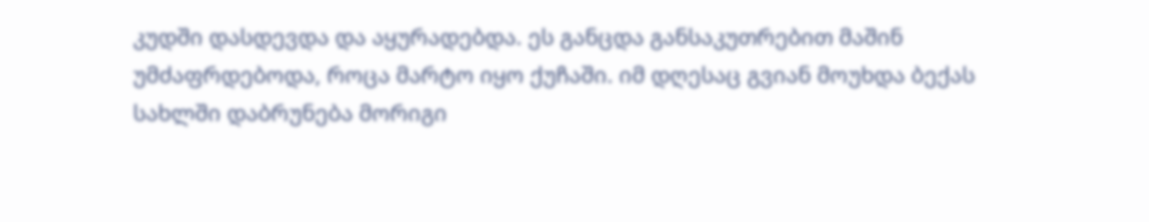კუდში დასდევდა და აყურადებდა. ეს განცდა განსაკუთრებით მაშინ უმძაფრდებოდა, როცა მარტო იყო ქუჩაში. იმ დღესაც გვიან მოუხდა ბექას სახლში დაბრუნება მორიგი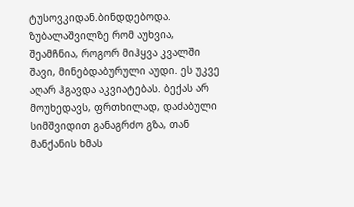ტუსოვკიდან.ბინდდებოდა. ზუბალაშვილზე რომ აუხვია, შეამჩნია, როგორ მიჰყვა კვალში შავი, მინებდაბურული აუდი. ეს უკვე აღარ ჰგავდა აკვიატებას. ბექას არ მოუხედავს, ფრთხილად, დაძაბული სიმშვიდით განაგრძო გზა, თან მანქანის ხმას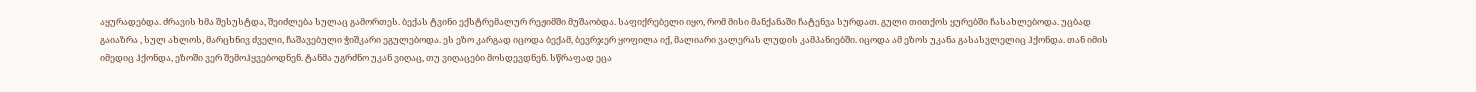აყურადებდა. ძრავის ხმა შესუსტდა, შეიძლება სულაც გამორთეს. ბექას ტვინი ექსტრემალურ რეჟიმში მუშაობდა. საფიქრებელი იყო, რომ მისი მანქანაში ჩატენვა სურდათ. გული თითქოს ყურებში ჩასახლებოდა. უცბად გაიაზრა , სულ ახლოს, მარცხნივ ძველი, ჩაშავებული ჭიშკარი ეგულებოდა. ეს ეზო კარგად იცოდა ბექამ, ბევრჯერ ყოფილა იქ, მალიარი ვალერას ლუდის კამპანიებში. იცოდა ამ ეზოს უკანა გასასვლელიც ჰქონდა. თან იმის იმედიც ჰქონდა, ეზოში ვერ შემოჰყვებოდნენ. ტანმა უგრძნო უკან ვიღაც, თუ ვიღაცები მოსდევდნენ. სწრაფად ეცა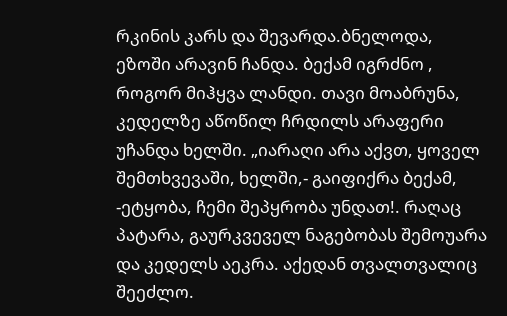რკინის კარს და შევარდა.ბნელოდა, ეზოში არავინ ჩანდა. ბექამ იგრძნო , როგორ მიჰყვა ლანდი. თავი მოაბრუნა, კედელზე აწოწილ ჩრდილს არაფერი უჩანდა ხელში. „იარაღი არა აქვთ, ყოველ შემთხვევაში, ხელში,- გაიფიქრა ბექამ, -ეტყობა, ჩემი შეპყრობა უნდათ!. რაღაც პატარა, გაურკვეველ ნაგებობას შემოუარა და კედელს აეკრა. აქედან თვალთვალიც შეეძლო.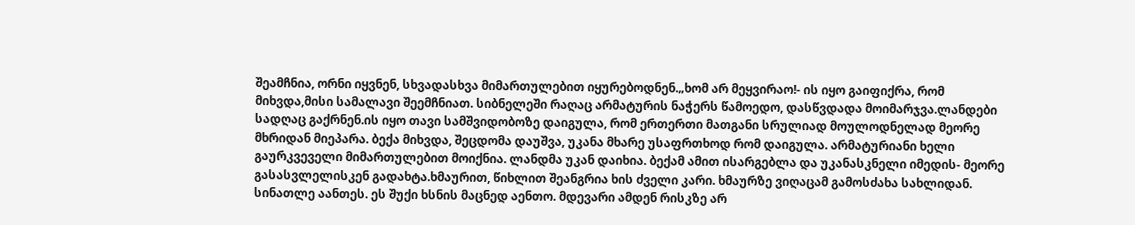შეამჩნია, ორნი იყვნენ, სხვადასხვა მიმართულებით იყურებოდნენ.„ხომ არ მეყვირაო!- ის იყო გაიფიქრა, რომ მიხვდა,მისი სამალავი შეემჩნიათ. სიბნელეში რაღაც არმატურის ნაჭერს წამოედო, დასწვდადა მოიმარჯვა.ლანდები სადღაც გაქრნენ.ის იყო თავი სამშვიდობოზე დაიგულა, რომ ერთერთი მათგანი სრულიად მოულოდნელად მეორე მხრიდან მიეპარა. ბექა მიხვდა, შეცდომა დაუშვა, უკანა მხარე უსაფრთხოდ რომ დაიგულა. არმატურიანი ხელი გაურკვეველი მიმართულებით მოიქნია. ლანდმა უკან დაიხია. ბექამ ამით ისარგებლა და უკანასკნელი იმედის- მეორე გასასვლელისკენ გადახტა.ხმაურით, წიხლით შეანგრია ხის ძველი კარი. ხმაურზე ვიღაცამ გამოსძახა სახლიდან. სინათლე აანთეს. ეს შუქი ხსნის მაცნედ აენთო. მდევარი ამდენ რისკზე არ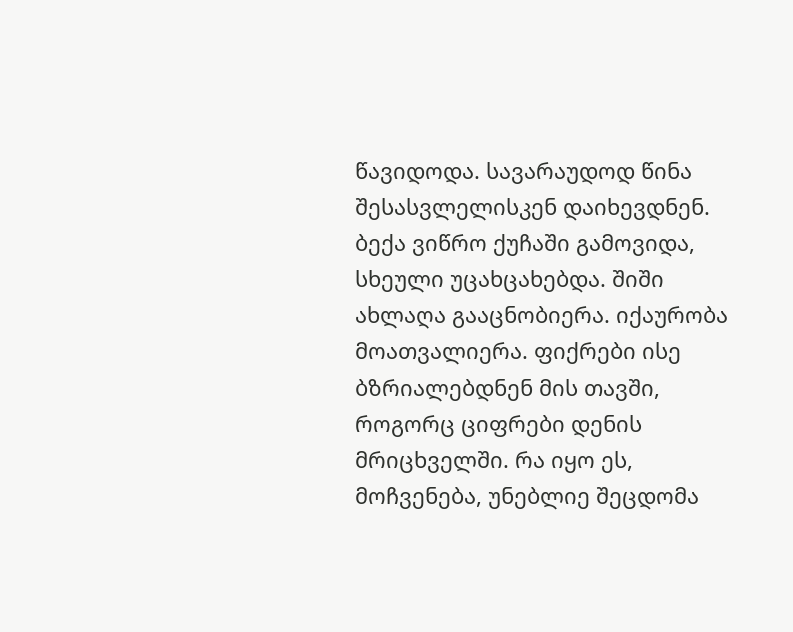წავიდოდა. სავარაუდოდ წინა შესასვლელისკენ დაიხევდნენ. ბექა ვიწრო ქუჩაში გამოვიდა, სხეული უცახცახებდა. შიში ახლაღა გააცნობიერა. იქაურობა მოათვალიერა. ფიქრები ისე ბზრიალებდნენ მის თავში, როგორც ციფრები დენის მრიცხველში. რა იყო ეს, მოჩვენება, უნებლიე შეცდომა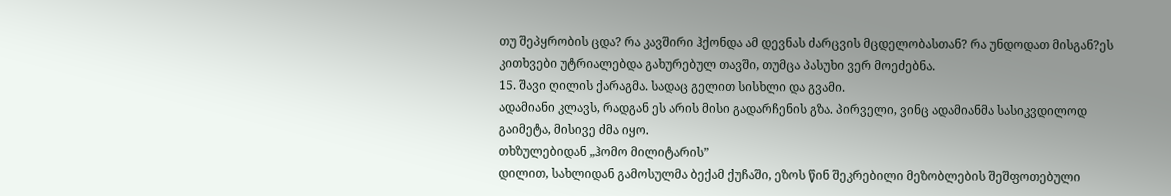თუ შეპყრობის ცდა? რა კავშირი ჰქონდა ამ დევნას ძარცვის მცდელობასთან? რა უნდოდათ მისგან?ეს კითხვები უტრიალებდა გახურებულ თავში, თუმცა პასუხი ვერ მოეძებნა.
15. შავი ღილის ქარაგმა. სადაც გელით სისხლი და გვამი.
ადამიანი კლავს, რადგან ეს არის მისი გადარჩენის გზა. პირველი, ვინც ადამიანმა სასიკვდილოდ გაიმეტა, მისივე ძმა იყო.
თხზულებიდან „ჰომო მილიტარის”
დილით, სახლიდან გამოსულმა ბექამ ქუჩაში, ეზოს წინ შეკრებილი მეზობლების შეშფოთებული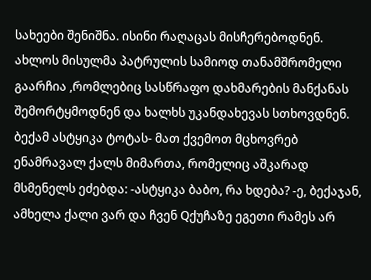სახეები შენიშნა. ისინი რაღაცას მისჩერებოდნენ. ახლოს მისულმა პატრულის სამიოდ თანამშრომელი გაარჩია ,რომლებიც სასწრაფო დახმარების მანქანას შემორტყმოდნენ და ხალხს უკანდახევას სთხოვდნენ. ბექამ ასტყიკა ტოტას- მათ ქვემოთ მცხოვრებ ენამრავალ ქალს მიმართა, რომელიც აშკარად მსმენელს ეძებდა: -ასტყიკა ბაბო, რა ხდება? -ე, ბექაჯან, ამხელა ქალი ვარ და ჩვენ Qქუჩაზე ეგეთი რამეს არ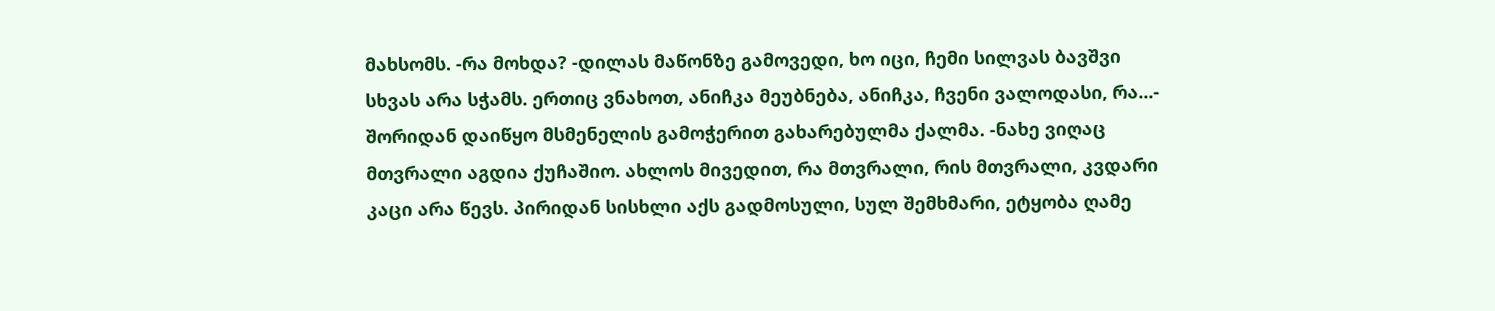მახსომს. -რა მოხდა? -დილას მაწონზე გამოვედი, ხო იცი, ჩემი სილვას ბავშვი სხვას არა სჭამს. ერთიც ვნახოთ, ანიჩკა მეუბნება, ანიჩკა, ჩვენი ვალოდასი, რა...- შორიდან დაიწყო მსმენელის გამოჭერით გახარებულმა ქალმა. -ნახე ვიღაც მთვრალი აგდია ქუჩაშიო. ახლოს მივედით, რა მთვრალი, რის მთვრალი, კვდარი კაცი არა წევს. პირიდან სისხლი აქს გადმოსული, სულ შემხმარი, ეტყობა ღამე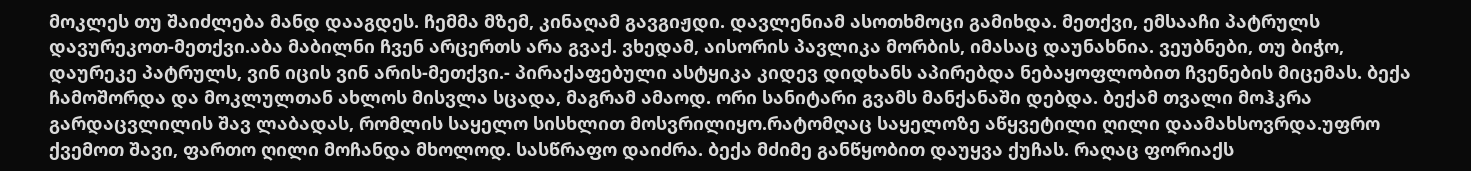მოკლეს თუ შაიძლება მანდ დააგდეს. ჩემმა მზემ, კინაღამ გავგიჟდი. დავლენიამ ასოთხმოცი გამიხდა. მეთქვი, ემსააჩი პატრულს დავურეკოთ-მეთქვი.აბა მაბილნი ჩვენ არცერთს არა გვაქ. ვხედამ, აისორის პავლიკა მორბის, იმასაც დაუნახნია. ვეუბნები, თუ ბიჭო, დაურეკე პატრულს, ვინ იცის ვინ არის-მეთქვი.- პირაქაფებული ასტყიკა კიდევ დიდხანს აპირებდა ნებაყოფლობით ჩვენების მიცემას. ბექა ჩამოშორდა და მოკლულთან ახლოს მისვლა სცადა, მაგრამ ამაოდ. ორი სანიტარი გვამს მანქანაში დებდა. ბექამ თვალი მოჰკრა გარდაცვლილის შავ ლაბადას, რომლის საყელო სისხლით მოსვრილიყო.რატომღაც საყელოზე აწყვეტილი ღილი დაამახსოვრდა.უფრო ქვემოთ შავი, ფართო ღილი მოჩანდა მხოლოდ. სასწრაფო დაიძრა. ბექა მძიმე განწყობით დაუყვა ქუჩას. რაღაც ფორიაქს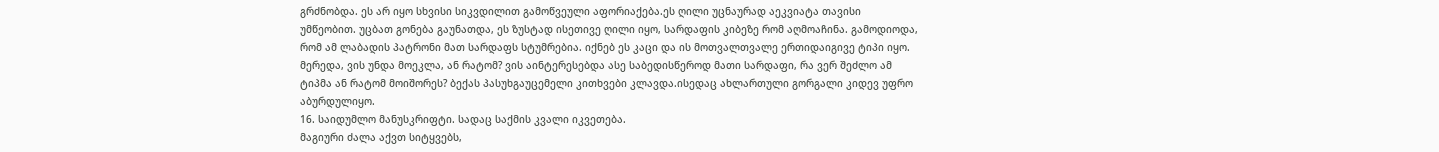გრძნობდა. ეს არ იყო სხვისი სიკვდილით გამოწვეული აფორიაქება.ეს ღილი უცნაურად აეკვიატა თავისი უმწეობით. უცბათ გონება გაუნათდა, ეს ზუსტად ისეთივე ღილი იყო, სარდაფის კიბეზე რომ აღმოაჩინა. გამოდიოდა, რომ ამ ლაბადის პატრონი მათ სარდაფს სტუმრებია. იქნებ ეს კაცი და ის მოთვალთვალე ერთიდაიგივე ტიპი იყო. მერედა, ვის უნდა მოეკლა, ან რატომ? ვის აინტერესებდა ასე საბედისწეროდ მათი სარდაფი, რა ვერ შეძლო ამ ტიპმა ან რატომ მოიშორეს? ბექას პასუხგაუცემელი კითხვები კლავდა.ისედაც ახლართული გორგალი კიდევ უფრო აბურდულიყო.
16. საიდუმლო მანუსკრიფტი. სადაც საქმის კვალი იკვეთება.
მაგიური ძალა აქვთ სიტყვებს,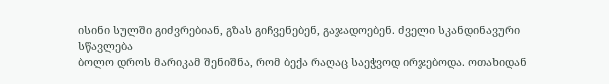ისინი სულში გიძვრებიან, გზას გიჩვენებენ, გაჯადოებენ. ძველი სკანდინავური სწავლება
ბოლო დროს მარიკამ შენიშნა, რომ ბექა რაღაც საეჭვოდ ირჯებოდა. ოთახიდან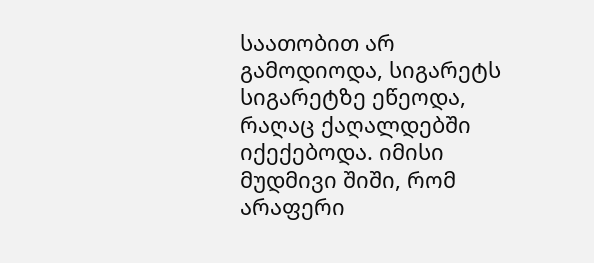საათობით არ გამოდიოდა, სიგარეტს სიგარეტზე ეწეოდა, რაღაც ქაღალდებში იქექებოდა. იმისი მუდმივი შიში, რომ არაფერი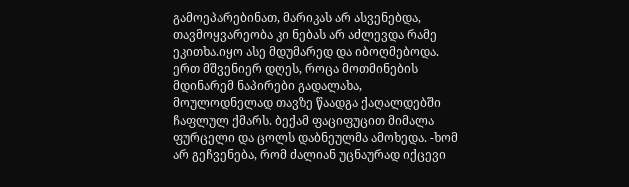გამოეპარებინათ, მარიკას არ ასვენებდა, თავმოყვარეობა კი ნებას არ აძლევდა რამე ეკითხა.იყო ასე მდუმარედ და იბოღმებოდა. ერთ მშვენიერ დღეს, როცა მოთმინების მდინარემ ნაპირები გადალახა, მოულოდნელად თავზე წაადგა ქაღალდებში ჩაფლულ ქმარს. ბექამ ფაციფუცით მიმალა ფურცელი და ცოლს დაბნეულმა ამოხედა. -ხომ არ გეჩვენება, რომ ძალიან უცნაურად იქცევი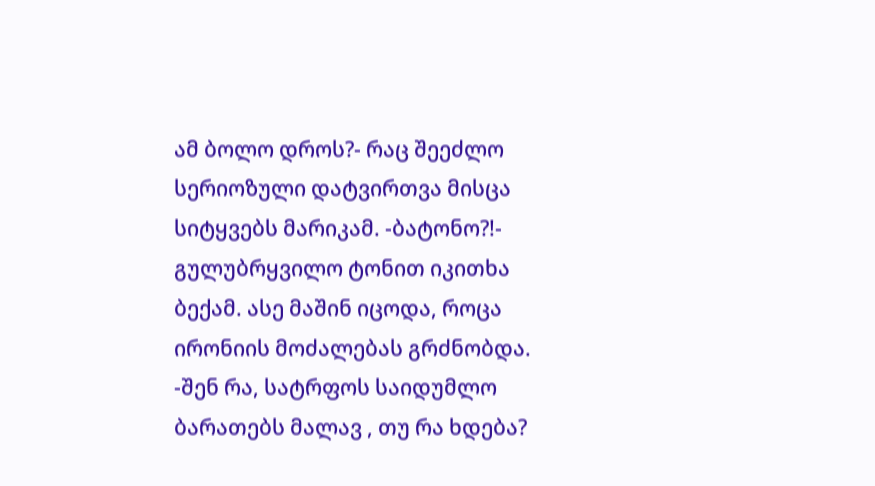ამ ბოლო დროს?- რაც შეეძლო სერიოზული დატვირთვა მისცა სიტყვებს მარიკამ. -ბატონო?!- გულუბრყვილო ტონით იკითხა ბექამ. ასე მაშინ იცოდა, როცა ირონიის მოძალებას გრძნობდა. -შენ რა, სატრფოს საიდუმლო ბარათებს მალავ , თუ რა ხდება?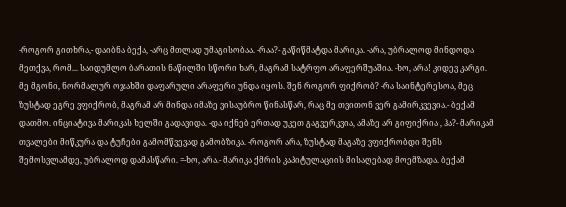-როგორ გითხრა,- დაიბნა ბექა, -არც მთლად უმაგისობაა. -რაა?- გაწიწმატდა მარიკა. -არა, უბრალოდ მინდოდა მეთქვა, რომ... საიდუმლო ბარათის ნაწილში სწორი ხარ, მაგრამ სატრფო არაფერშუაშია. -ხო, არა! კიდევ კარგი. მე მგონი, ნორმალურ ოჯახში დაფარული არაფერი უნდა იყოს. შენ როგორ ფიქრობ? -რა საინტერესოა, მეც ზუსტად ეგრე ვფიქრობ, მაგრამ არ მინდა იმაზე ვისაუბრო წინასწარ, რაც მე თვითონ ვერ გამირკვევია.- ბექამ დათმო. ინციატივა მარიკას ხელში გადავიდა. -და იქნებ ერთად უკეთ გაგვერკვია, ამაზე არ გიფიქრია , ჰა?- მარიკამ თვალები მიწკურა და ტუჩები გამომწვევად გამობზიკა. -როგორ არა, ზუსტად მაგაზე ვფიქრობდი შენს შემოსვლამდე, უბრალოდ დამასწარი. =-ხო, არა.- მარიკა ქმრის კაპიტულაციის მისაღებად მოემზადა. ბექამ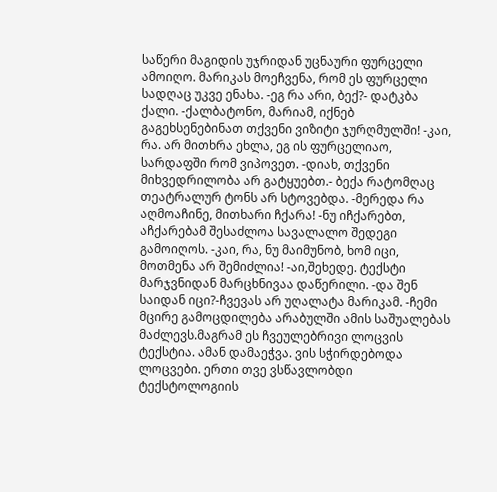საწერი მაგიდის უჯრიდან უცნაური ფურცელი ამოიღო. მარიკას მოეჩვენა, რომ ეს ფურცელი სადღაც უკვე ენახა. -ეგ რა არი, ბექ?- დატკბა ქალი. -ქალბატონო, მარიამ, იქნებ გაგეხსენებინათ თქვენი ვიზიტი ჯურღმულში! -კაი, რა. არ მითხრა ეხლა, ეგ ის ფურცელიაო, სარდაფში რომ ვიპოვეთ. -დიახ, თქვენი მიხვედრილობა არ გატყუებთ.- ბექა რატომღაც თეატრალურ ტონს არ სტოვებდა. -მერედა რა აღმოაჩინე, მითხარი ჩქარა! -ნუ იჩქარებთ, აჩქარებამ შესაძლოა სავალალო შედეგი გამოიღოს. -კაი, რა, ნუ მაიმუნობ, ხომ იცი, მოთმენა არ შემიძლია! -აი,შეხედე. ტექსტი მარჯვნიდან მარცხნივაა დაწერილი. -და შენ საიდან იცი?-ჩვევას არ უღალატა მარიკამ. -ჩემი მცირე გამოცდილება არაბულში ამის საშუალებას მაძლევს.მაგრამ ეს ჩვეულებრივი ლოცვის ტექსტია. ამან დამაეჭვა. ვის სჭირდებოდა ლოცვები. ერთი თვე ვსწავლობდი ტექსტოლოგიის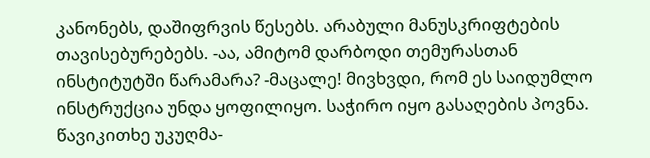კანონებს, დაშიფრვის წესებს. არაბული მანუსკრიფტების თავისებურებებს. -აა, ამიტომ დარბოდი თემურასთან ინსტიტუტში წარამარა? -მაცალე! მივხვდი, რომ ეს საიდუმლო ინსტრუქცია უნდა ყოფილიყო. საჭირო იყო გასაღების პოვნა. წავიკითხე უკუღმა-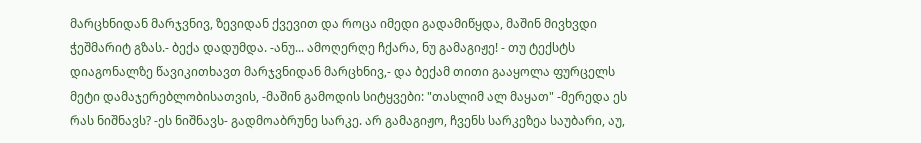მარცხნიდან მარჯვნივ, ზევიდან ქვევით და როცა იმედი გადამიწყდა, მაშინ მივხვდი ჭეშმარიტ გზას.- ბექა დადუმდა. -ანუ... ამოღერღე ჩქარა, ნუ გამაგიჟე! - თუ ტექსტს დიაგონალზე წავიკითხავთ მარჯვნიდან მარცხნივ,- და ბექამ თითი გააყოლა ფურცელს მეტი დამაჯერებლობისათვის, -მაშინ გამოდის სიტყვები: "თასლიმ ალ მაყათ" -მერედა ეს რას ნიშნავს? -ეს ნიშნავს- გადმოაბრუნე სარკე. არ გამაგიჟო, ჩვენს სარკეზეა საუბარი, აუ,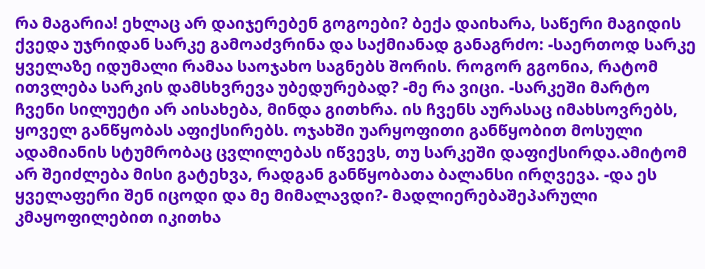რა მაგარია! ეხლაც არ დაიჯერებენ გოგოები? ბექა დაიხარა, საწერი მაგიდის ქვედა უჯრიდან სარკე გამოაძვრინა და საქმიანად განაგრძო: -საერთოდ სარკე ყველაზე იდუმალი რამაა საოჯახო საგნებს შორის. როგორ გგონია, რატომ ითვლება სარკის დამსხვრევა უბედურებად? -მე რა ვიცი. -სარკეში მარტო ჩვენი სილუეტი არ აისახება, მინდა გითხრა. ის ჩვენს აურასაც იმახსოვრებს, ყოველ განწყობას აფიქსირებს. ოჯახში უარყოფითი განწყობით მოსული ადამიანის სტუმრობაც ცვლილებას იწვევს, თუ სარკეში დაფიქსირდა.ამიტომ არ შეიძლება მისი გატეხვა, რადგან განწყობათა ბალანსი ირღვევა. -და ეს ყველაფერი შენ იცოდი და მე მიმალავდი?- მადლიერებაშეპარული კმაყოფილებით იკითხა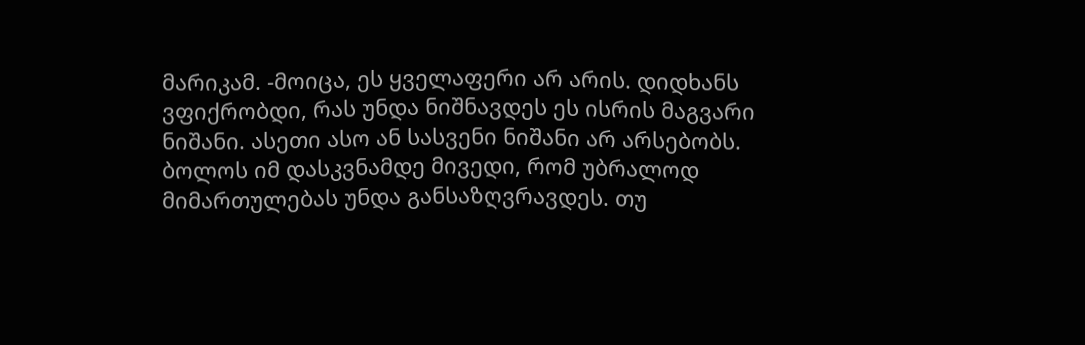მარიკამ. -მოიცა, ეს ყველაფერი არ არის. დიდხანს ვფიქრობდი, რას უნდა ნიშნავდეს ეს ისრის მაგვარი ნიშანი. ასეთი ასო ან სასვენი ნიშანი არ არსებობს. ბოლოს იმ დასკვნამდე მივედი, რომ უბრალოდ მიმართულებას უნდა განსაზღვრავდეს. თუ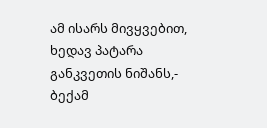ამ ისარს მივყვებით, ხედავ პატარა განკვეთის ნიშანს,- ბექამ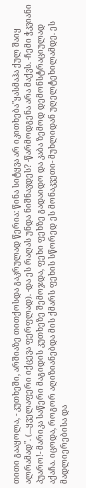თითი გააყოლა, - კუთხეში, არშიაზე თითქოსდა გაკრულად წერია: წინა სიტყვა არ იკითხება"ყასმაჰა ქულ შაიყ ალრამად". (...ყველაფერი იქცევა ფერფლად). -და ეს რაღას უნდა ნიშნავდეს? -წარმოდგენა არა მაქვს. -ჩემი ჭკვიანი პუარო!- მარიკა საწერი მაგიდის კუთხეზე შემოჯდა, ფეხი ფეხზე გადაიდო და კაბა ზემოდ დემონსტრაციულად აქაჩა. იცოდა, როგორ აღიზიანებდა მის ქმარს ფეხის სწორედ ეს მონაკვეთი- მუხლიდან უღელტეხილამდე. ეს მადლიერებისა და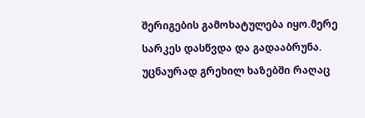შერიგების გამოხატულება იყო.მერე სარკეს დასწვდა და გადააბრუნა. უცნაურად გრეხილ ხაზებში რაღაც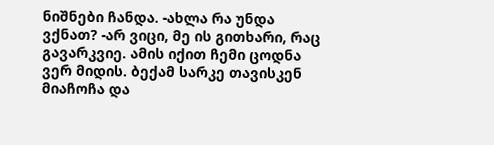ნიშნები ჩანდა. -ახლა რა უნდა ვქნათ? -არ ვიცი, მე ის გითხარი, რაც გავარკვიე. ამის იქით ჩემი ცოდნა ვერ მიდის. ბექამ სარკე თავისკენ მიაჩოჩა და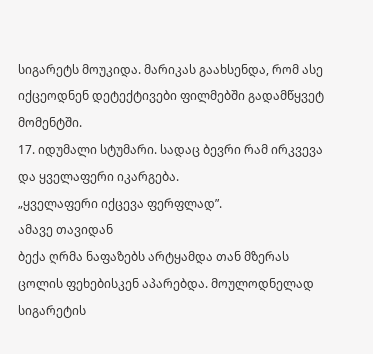სიგარეტს მოუკიდა. მარიკას გაახსენდა, რომ ასე იქცეოდნენ დეტექტივები ფილმებში გადამწყვეტ მომენტში.
17. იდუმალი სტუმარი. სადაც ბევრი რამ ირკვევა და ყველაფერი იკარგება.
„ყველაფერი იქცევა ფერფლად”.
ამავე თავიდან
ბექა ღრმა ნაფაზებს არტყამდა თან მზერას ცოლის ფეხებისკენ აპარებდა. მოულოდნელად სიგარეტის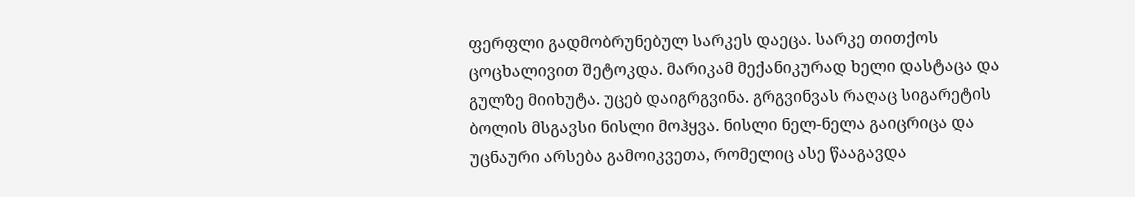ფერფლი გადმობრუნებულ სარკეს დაეცა. სარკე თითქოს ცოცხალივით შეტოკდა. მარიკამ მექანიკურად ხელი დასტაცა და გულზე მიიხუტა. უცებ დაიგრგვინა. გრგვინვას რაღაც სიგარეტის ბოლის მსგავსი ნისლი მოჰყვა. ნისლი ნელ-ნელა გაიცრიცა და უცნაური არსება გამოიკვეთა, რომელიც ასე წააგავდა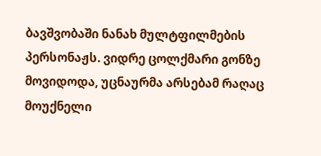ბავშვობაში ნანახ მულტფილმების პერსონაჟს. ვიდრე ცოლქმარი გონზე მოვიდოდა, უცნაურმა არსებამ რაღაც მოუქნელი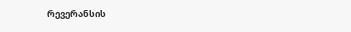რევერანსის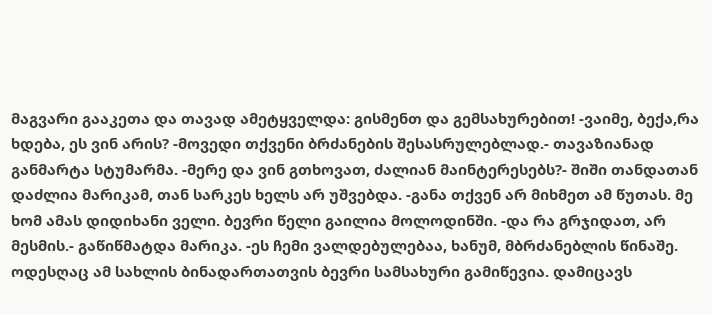მაგვარი გააკეთა და თავად ამეტყველდა: გისმენთ და გემსახურებით! -ვაიმე, ბექა,რა ხდება, ეს ვინ არის? -მოვედი თქვენი ბრძანების შესასრულებლად.- თავაზიანად განმარტა სტუმარმა. -მერე და ვინ გთხოვათ, ძალიან მაინტერესებს?- შიში თანდათან დაძლია მარიკამ, თან სარკეს ხელს არ უშვებდა. -განა თქვენ არ მიხმეთ ამ წუთას. მე ხომ ამას დიდიხანი ველი. ბევრი წელი გაილია მოლოდინში. -და რა გრჯიდათ, არ მესმის.- გაწიწმატდა მარიკა. -ეს ჩემი ვალდებულებაა, ხანუმ, მბრძანებლის წინაშე. ოდესღაც ამ სახლის ბინადართათვის ბევრი სამსახური გამიწევია. დამიცავს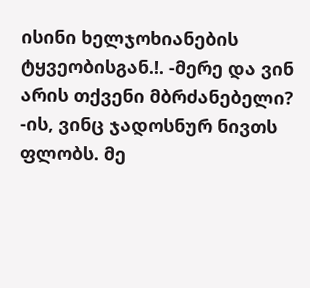ისინი ხელჯოხიანების ტყვეობისგან.!. -მერე და ვინ არის თქვენი მბრძანებელი? -ის, ვინც ჯადოსნურ ნივთს ფლობს. მე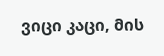ვიცი კაცი, მის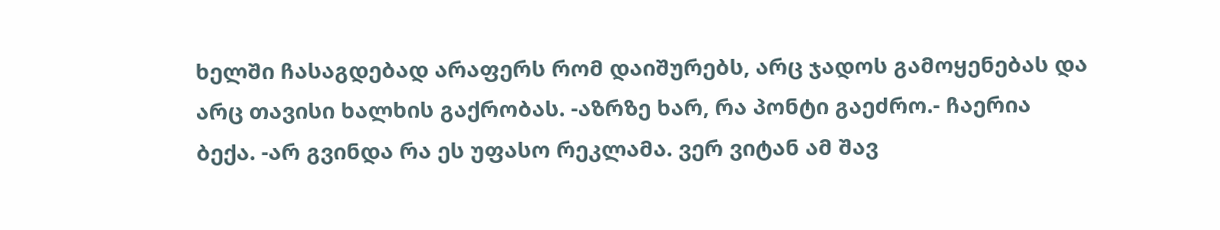ხელში ჩასაგდებად არაფერს რომ დაიშურებს, არც ჯადოს გამოყენებას და არც თავისი ხალხის გაქრობას. -აზრზე ხარ, რა პონტი გაეძრო.- ჩაერია ბექა. -არ გვინდა რა ეს უფასო რეკლამა. ვერ ვიტან ამ შავ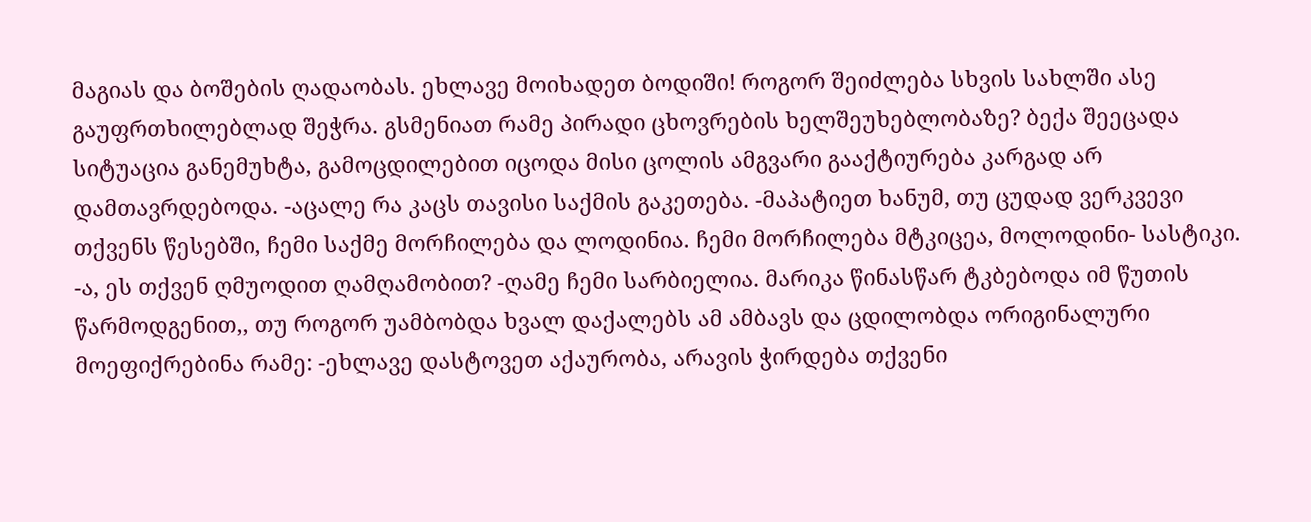მაგიას და ბოშების ღადაობას. ეხლავე მოიხადეთ ბოდიში! როგორ შეიძლება სხვის სახლში ასე გაუფრთხილებლად შეჭრა. გსმენიათ რამე პირადი ცხოვრების ხელშეუხებლობაზე? ბექა შეეცადა სიტუაცია განემუხტა, გამოცდილებით იცოდა მისი ცოლის ამგვარი გააქტიურება კარგად არ დამთავრდებოდა. -აცალე რა კაცს თავისი საქმის გაკეთება. -მაპატიეთ ხანუმ, თუ ცუდად ვერკვევი თქვენს წესებში, ჩემი საქმე მორჩილება და ლოდინია. ჩემი მორჩილება მტკიცეა, მოლოდინი- სასტიკი. -ა, ეს თქვენ ღმუოდით ღამღამობით? -ღამე ჩემი სარბიელია. მარიკა წინასწარ ტკბებოდა იმ წუთის წარმოდგენით,, თუ როგორ უამბობდა ხვალ დაქალებს ამ ამბავს და ცდილობდა ორიგინალური მოეფიქრებინა რამე: -ეხლავე დასტოვეთ აქაურობა, არავის ჭირდება თქვენი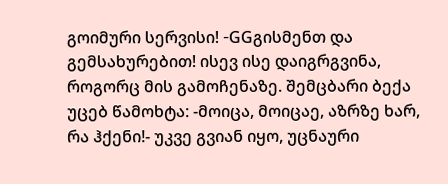გოიმური სერვისი! -GGგისმენთ და გემსახურებით! ისევ ისე დაიგრგვინა, როგორც მის გამოჩენაზე. შემცბარი ბექა უცებ წამოხტა: -მოიცა, მოიცაე, აზრზე ხარ, რა ჰქენი!- უკვე გვიან იყო, უცნაური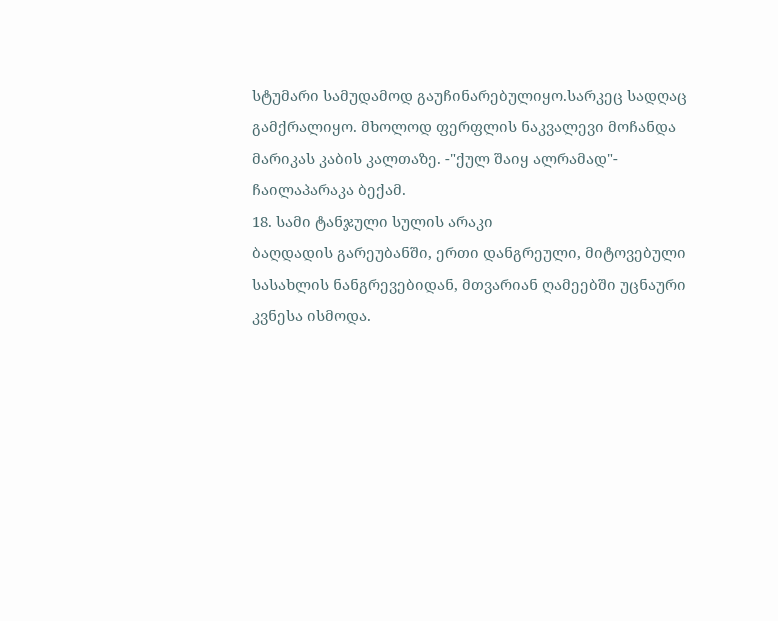სტუმარი სამუდამოდ გაუჩინარებულიყო.სარკეც სადღაც გამქრალიყო. მხოლოდ ფერფლის ნაკვალევი მოჩანდა მარიკას კაბის კალთაზე. -"ქულ შაიყ ალრამად"- ჩაილაპარაკა ბექამ.
18. სამი ტანჯული სულის არაკი
ბაღდადის გარეუბანში, ერთი დანგრეული, მიტოვებული სასახლის ნანგრევებიდან, მთვარიან ღამეებში უცნაური კვნესა ისმოდა.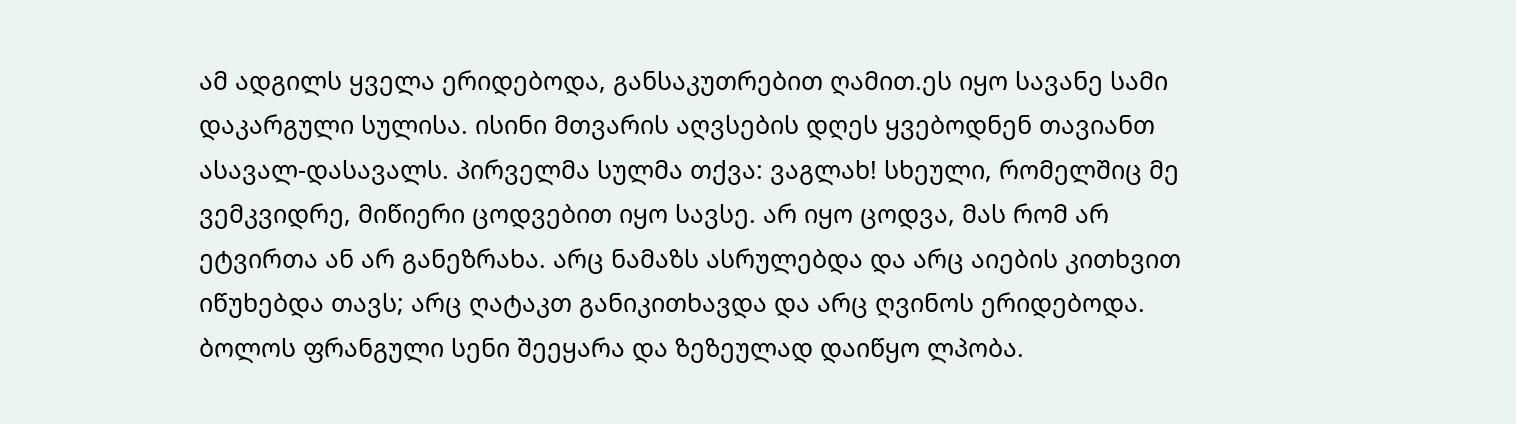ამ ადგილს ყველა ერიდებოდა, განსაკუთრებით ღამით.ეს იყო სავანე სამი დაკარგული სულისა. ისინი მთვარის აღვსების დღეს ყვებოდნენ თავიანთ ასავალ-დასავალს. პირველმა სულმა თქვა: ვაგლახ! სხეული, რომელშიც მე ვემკვიდრე, მიწიერი ცოდვებით იყო სავსე. არ იყო ცოდვა, მას რომ არ ეტვირთა ან არ განეზრახა. არც ნამაზს ასრულებდა და არც აიების კითხვით იწუხებდა თავს; არც ღატაკთ განიკითხავდა და არც ღვინოს ერიდებოდა. ბოლოს ფრანგული სენი შეეყარა და ზეზეულად დაიწყო ლპობა.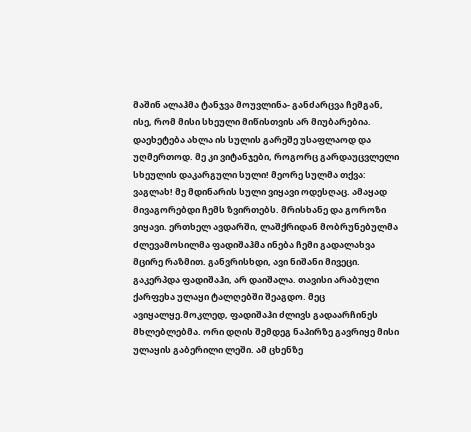მაშინ ალაჰმა ტანჯვა მოუვლინა- განძარცვა ჩემგან, ისე, რომ მისი სხეული მიწისთვის არ მიუბარებია. დაეხეტება ახლა ის სულის გარეშე უსაფლაოდ და უღმერთოდ. მე კი ვიტანჯები, როგორც გარდაუცვლელი სხეულის დაკარგული სული! მეორე სულმა თქვა: ვაგლახ! მე მდინარის სული ვიყავი ოდესღაც. ამაყად მივაგორებდი ჩემს ზვირთებს. მრისხანე და გოროზი ვიყავი. ერთხელ ავდარში, ლაშქრიდან მობრუნებულმა ძლევამოსილმა ფადიშაჰმა ინება ჩემი გადალახვა მცირე რაზმით. განვრისხდი, ავი ნიშანი მივეცი. გაკერპდა ფადიშაჰი, არ დაიშალა. თავისი არაბული ქარფეხა ულაყი ტალღებში შეაგდო. მეც ავიყალყე.მოკლედ, ფადიშაჰი ძლივს გადაარჩინეს მხლებლებმა. ორი დღის შემდეგ ნაპირზე გავრიყე მისი ულაყის გაბერილი ლეში. ამ ცხენზე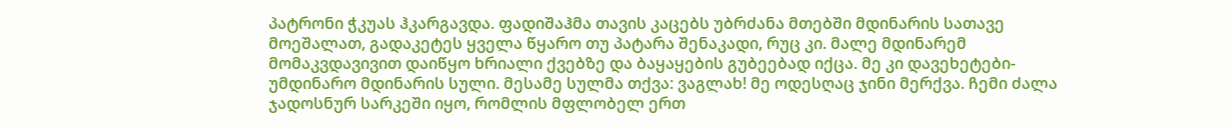პატრონი ჭკუას ჰკარგავდა. ფადიშაჰმა თავის კაცებს უბრძანა მთებში მდინარის სათავე მოეშალათ, გადაკეტეს ყველა წყარო თუ პატარა შენაკადი, რუც კი. მალე მდინარემ მომაკვდავივით დაიწყო ხრიალი ქვებზე და ბაყაყების გუბეებად იქცა. მე კი დავეხეტები-უმდინარო მდინარის სული. მესამე სულმა თქვა: ვაგლახ! მე ოდესღაც ჯინი მერქვა. ჩემი ძალა ჯადოსნურ სარკეში იყო, რომლის მფლობელ ერთ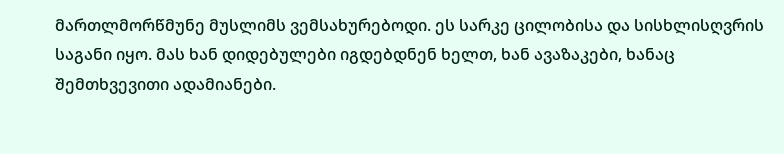მართლმორწმუნე მუსლიმს ვემსახურებოდი. ეს სარკე ცილობისა და სისხლისღვრის საგანი იყო. მას ხან დიდებულები იგდებდნენ ხელთ, ხან ავაზაკები, ხანაც შემთხვევითი ადამიანები.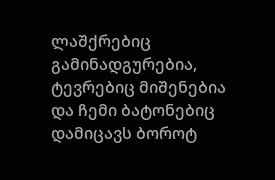ლაშქრებიც გამინადგურებია, ტევრებიც მიშენებია და ჩემი ბატონებიც დამიცავს ბოროტ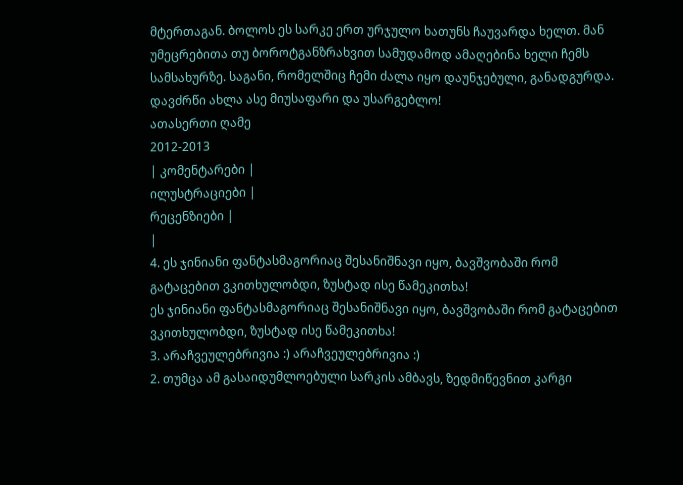მტერთაგან. ბოლოს ეს სარკე ერთ ურჯულო ხათუნს ჩაუვარდა ხელთ. მან უმეცრებითა თუ ბოროტგანზრახვით სამუდამოდ ამაღებინა ხელი ჩემს სამსახურზე. საგანი, რომელშიც ჩემი ძალა იყო დაუნჯებული, განადგურდა. დავძრწი ახლა ასე მიუსაფარი და უსარგებლო!
ათასერთი ღამე
2012-2013
| კომენტარები |
ილუსტრაციები |
რეცენზიები |
|
4. ეს ჯინიანი ფანტასმაგორიაც შესანიშნავი იყო, ბავშვობაში რომ გატაცებით ვკითხულობდი, ზუსტად ისე წამეკითხა!
ეს ჯინიანი ფანტასმაგორიაც შესანიშნავი იყო, ბავშვობაში რომ გატაცებით ვკითხულობდი, ზუსტად ისე წამეკითხა!
3. არაჩვეულებრივია :) არაჩვეულებრივია :)
2. თუმცა ამ გასაიდუმლოებული სარკის ამბავს, ზედმიწევნით კარგი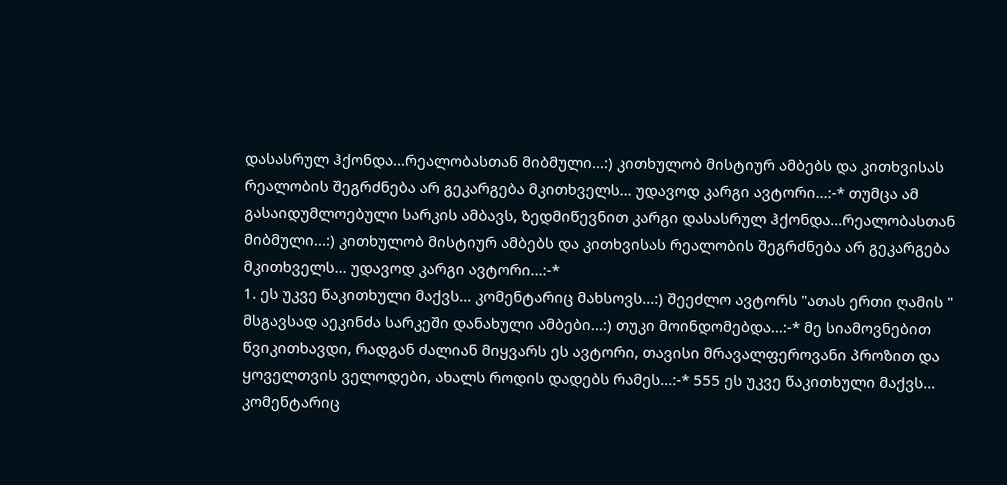დასასრულ ჰქონდა...რეალობასთან მიბმული...:) კითხულობ მისტიურ ამბებს და კითხვისას რეალობის შეგრძნება არ გეკარგება მკითხველს... უდავოდ კარგი ავტორი...:-* თუმცა ამ გასაიდუმლოებული სარკის ამბავს, ზედმიწევნით კარგი დასასრულ ჰქონდა...რეალობასთან მიბმული...:) კითხულობ მისტიურ ამბებს და კითხვისას რეალობის შეგრძნება არ გეკარგება მკითხველს... უდავოდ კარგი ავტორი...:-*
1. ეს უკვე წაკითხული მაქვს... კომენტარიც მახსოვს...:) შეეძლო ავტორს "ათას ერთი ღამის " მსგავსად აეკინძა სარკეში დანახული ამბები...:) თუკი მოინდომებდა...:-* მე სიამოვნებით წვიკითხავდი, რადგან ძალიან მიყვარს ეს ავტორი, თავისი მრავალფეროვანი პროზით და ყოველთვის ველოდები, ახალს როდის დადებს რამეს...:-* 555 ეს უკვე წაკითხული მაქვს... კომენტარიც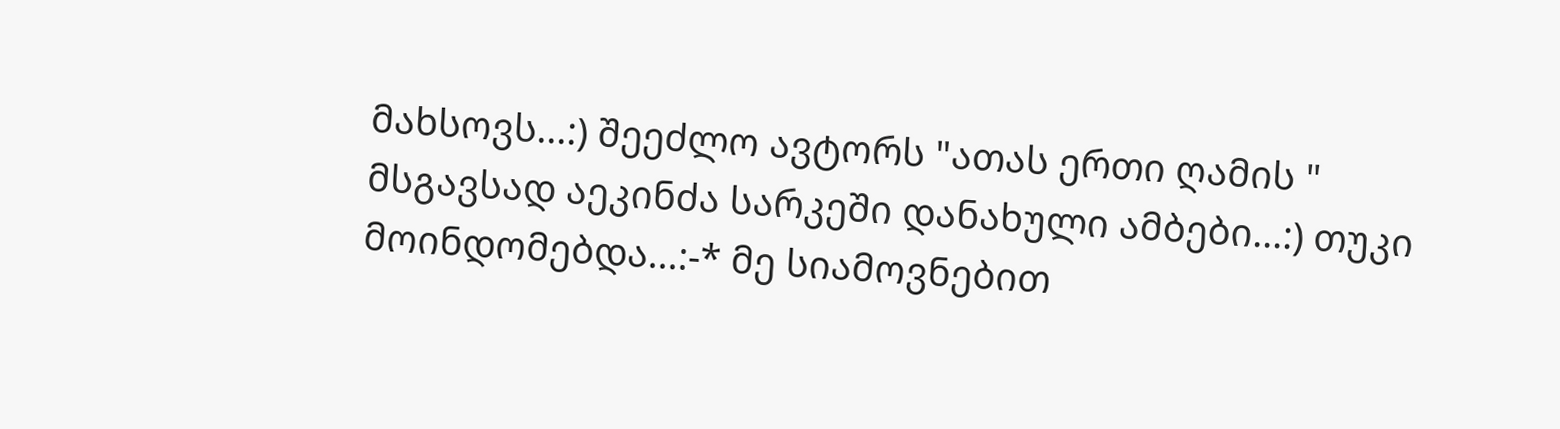მახსოვს...:) შეეძლო ავტორს "ათას ერთი ღამის " მსგავსად აეკინძა სარკეში დანახული ამბები...:) თუკი მოინდომებდა...:-* მე სიამოვნებით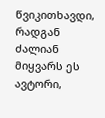წვიკითხავდი, რადგან ძალიან მიყვარს ეს ავტორი,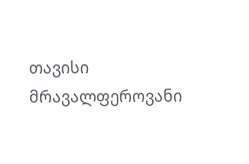თავისი მრავალფეროვანი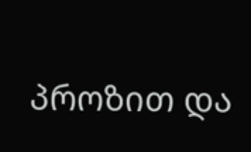პროზით და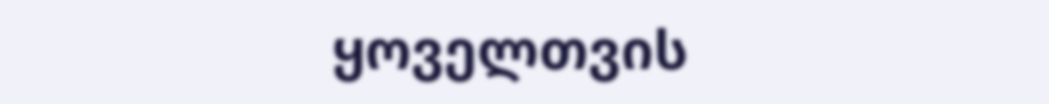ყოველთვის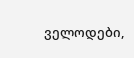ველოდები,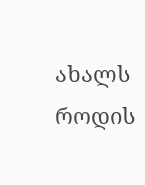ახალს როდის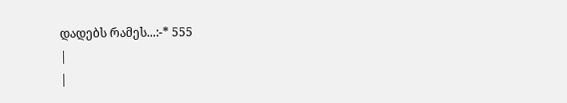დადებს რამეს...:-* 555
|
|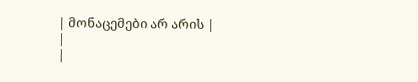| მონაცემები არ არის |
|
|